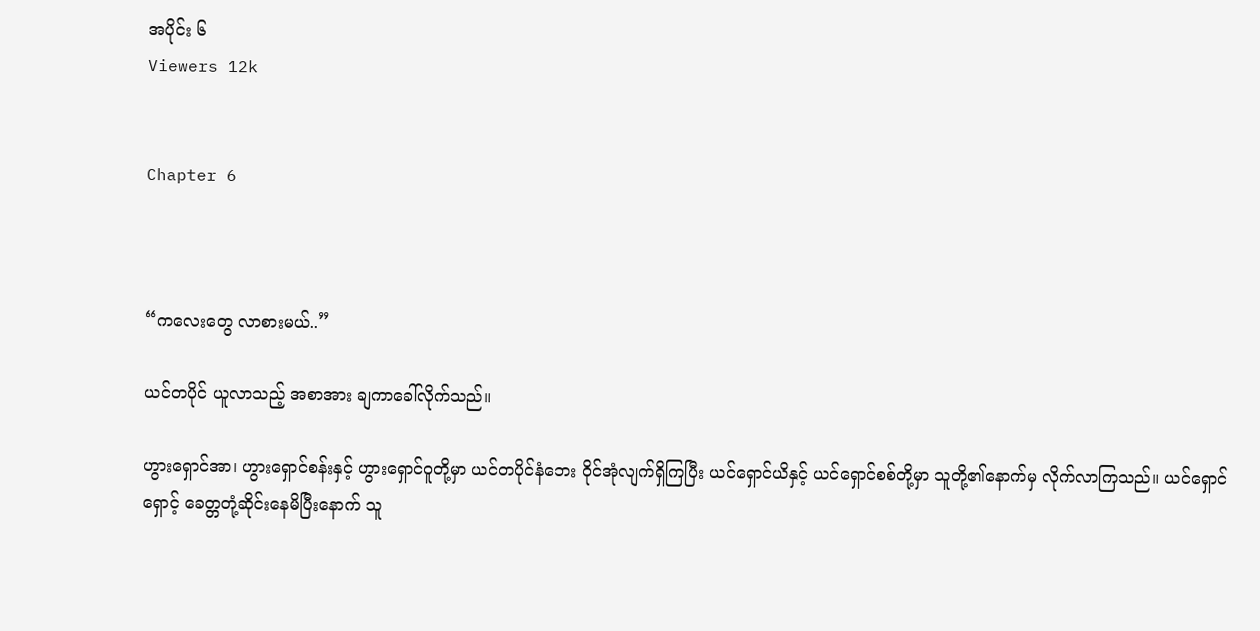အပိုင်း ၆
Viewers 12k


Chapter 6



“ကလေးတွေ လာစားမယ်..”

ယင်တပိုင် ယူလာသည့် အစာအား ချကာခေါ်လိုက်သည်။

ဟွားရှောင်အာ၊ ဟွားရှောင်စန်းနှင့် ဟွားရှောင်ဝူတို့မှာ ယင်တပိုင်နံဘေး ဝိုင်အုံလျက်ရှိကြပြီး ယင်ရှောင်ယိနှင့် ယင်ရှောင်စစ်တို့မှာ သူတို့၏နောက်မှ လိုက်လာကြသည်။ ယင်ရှောင်ရှောင့် ခေတ္တတုံ့ဆိုင်းနေမိပြီးနောက် သူ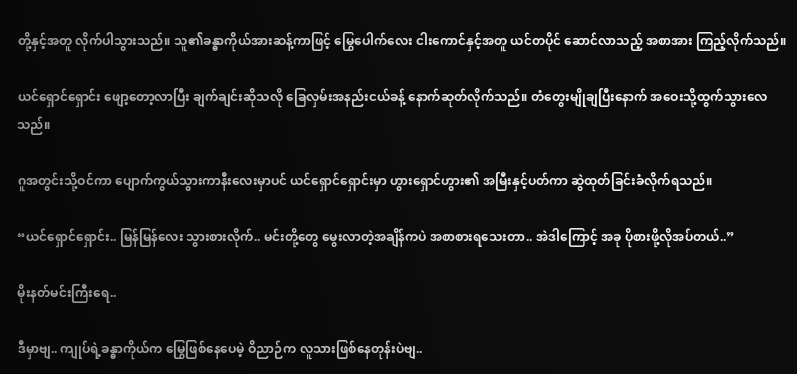တို့နှင့်အတူ လိုက်ပါသွားသည်။ သူ၏ခန္ဓာကိုယ်အားဆန့်ကာဖြင့် မြွေပေါက်လေး ငါးကောင်နှင့်အတူ ယင်တပိုင် ဆောင်လာသည့် အစာအား ကြည့်လိုက်သည်။

ယင်ရှောင်ရှောင်း ဖျော့တော့လာပြီး ချက်ချင်းဆိုသလို ခြေလှမ်းအနည်းငယ်ခန့် နောက်ဆုတ်လိုက်သည်။ တံတွေးမျိုချပြီးနောက် အဝေးသို့ထွက်သွားလေသည်။

ဂူအတွင်းသို့ဝင်ကာ ပျောက်ကွယ်သွားကာနီးလေးမှာပင် ယင်ရှောင်ရှောင်းမှာ ဟွားရှောင်ဟွား၏ အမြီးနှင့်ပတ်ကာ ဆွဲထုတ်ခြင်းခံလိုက်ရသည်။

“ယင်ရှောင်ရှောင်း.. မြန်မြန်လေး သွားစားလိုက်.. မင်းတို့တွေ မွေးလာတဲ့အချိန်ကပဲ အစာစားရသေးတာ.. အဲဒါကြောင့် အခု ပိုစားဖို့လိုအပ်တယ်..”

မိုးနတ်မင်းကြီးရေ..

ဒီမှာဗျ.. ကျုပ်ရဲ့ခန္ဓာကိုယ်က မြွေဖြစ်နေပေမဲ့ ဝိညာဉ်က လူသားဖြစ်နေတုန်းပဲဗျ..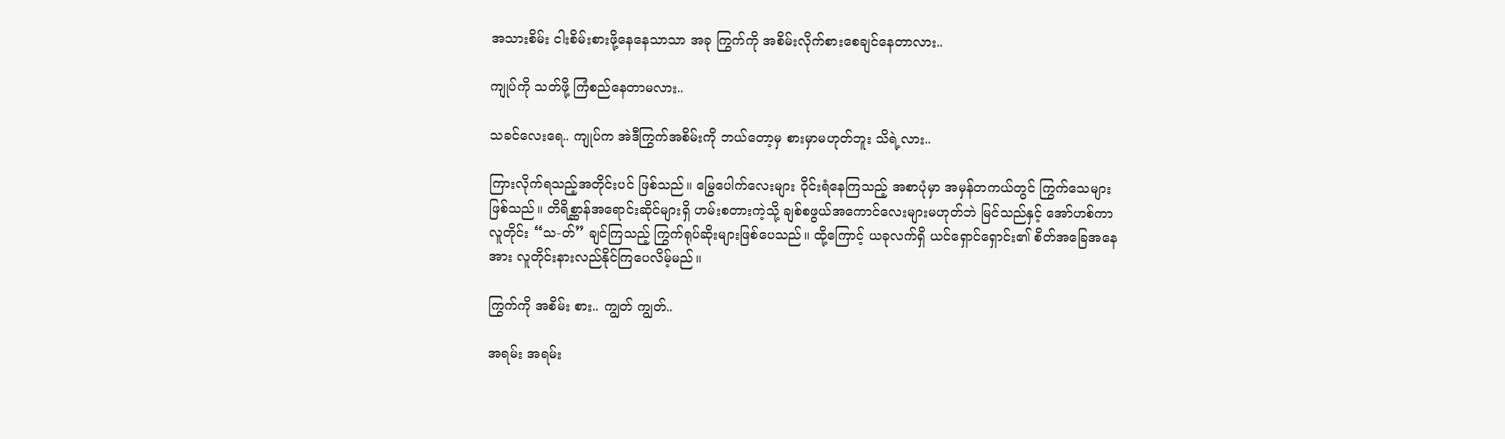အသားစိမ်း ငါးစိမ်းစားဖို့နေနေသာသာ အခု ကြွက်ကို အစိမ်းလိုက်စားစေချင်နေတာလား..

ကျုပ်ကို သတ်ဖို့ ကြံစည်နေတာမလား..

သခင်လေးရေ.. ကျုပ်က အဲဒီကြွက်အစိမ်းကို ဘယ်တော့မှ စားမှာမဟုတ်ဘူး သိရဲ့လား..

ကြားလိုက်ရသည့်အတိုင်းပင် ဖြစ်သည်။ မြွေပေါက်လေးများ ဝိုင်းရံနေကြသည့် အစာပုံမှာ အမှန်တကယ်တွင် ကြွက်သေများဖြစ်သည်။ တိရိစ္ဆာန်အရောင်းဆိုင်များရှိ ဟမ်းစတားကဲ့သို့ ချစ်စဖွယ်အကောင်လေးများမဟုတ်ဘဲ မြင်သည်နှင့် အော်ဟစ်ကာ လူတိုင်း “သ-တ်” ချင်ကြသည့် ကြွက်ရုပ်ဆိုးများဖြစ်ပေသည်။ ထို့ကြောင့် ယခုလက်ရှိ ယင်ရှောင်ရှောင်း၏ စိတ်အခြေအနေအား လူတိုင်းနားလည်နိုင်ကြပေလိမ့်မည်။

ကြွက်ကို အစိမ်း စား.. ကျွတ် ကျွတ်..

အရမ်း အရမ်း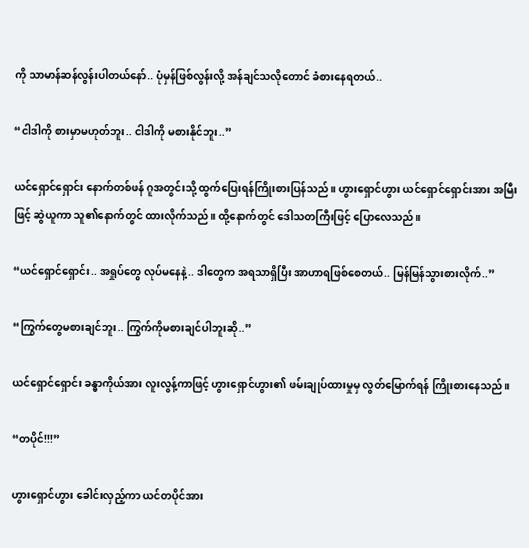ကို သာမာန်ဆန်လွန်းပါတယ်နော်.. ပုံမှန်ဖြစ်လွန်းလို့ အန်ချင်သလိုတောင် ခံစားနေရတယ်..

“ငါဒါကို စားမှာမဟုတ်ဘူး.. ငါဒါကို မစားနိုင်ဘူး..”

ယင်ရှောင်ရှောင်း နောက်တစ်ဖန် ဂူအတွင်းသို့ ထွက်ပြေးရန်ကြိုးစားပြန်သည်။ ဟွားရှောင်ဟွား ယင်ရှောင်ရှောင်းအား အမြီးဖြင့် ဆွဲယူကာ သူ၏နောက်တွင် ထားလိုက်သည်။ ထို့နောက်တွင် ဒေါသတကြီးဖြင့် ပြောလေသည်။

“ယင်ရှောင်ရှောင်း.. အရှုပ်တွေ လုပ်မနေနဲ့.. ဒါတွေက အရသာရှိပြီး အာဟာရဖြစ်စေတယ်.. မြန်မြန်သွားစားလိုက်..”

“ကြွက်တွေမစားချင်ဘူး.. ကြွက်ကိုမစားချင်ပါဘူးဆို..”

ယင်ရှောင်ရှောင်း ခန္ဓာကိုယ်အား လူးလွန့်ကာဖြင့် ဟွားရှောင်ဟွား၏ ဖမ်းချုပ်ထားမှုမှ လွတ်မြောက်ရန် ကြိုးစားနေသည်။

“တပိုင်!!!”

ဟွားရှောင်ဟွား ခေါင်းလှည့်ကာ ယင်တပိုင်အား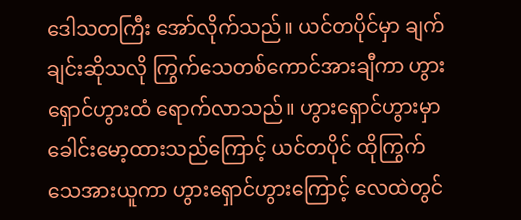ဒေါသတကြီး အော်လိုက်သည်။ ယင်တပိုင်မှာ ချက်ချင်းဆိုသလို ကြွက်သေတစ်ကောင်အားချီကာ ဟွားရှောင်ဟွားထံ ရောက်လာသည်။ ဟွားရှောင်ဟွားမှာ ခေါင်းမော့ထားသည်ကြောင့် ယင်တပိုင် ထိုကြွက်သေအားယူကာ ဟွားရှောင်ဟွားကြောင့် လေထဲတွင်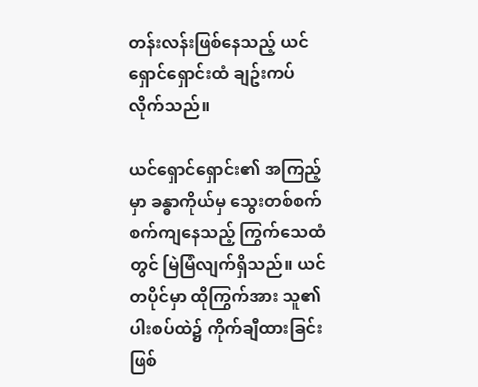တန်းလန်းဖြစ်နေသည့် ယင်ရှောင်ရှောင်းထံ ချဥ်းကပ်လိုက်သည်။

ယင်ရှောင်ရှောင်း၏ အကြည့်မှာ ခန္ဓာကိုယ်မှ သွေးတစ်စက်စက်ကျနေသည့် ကြွက်သေထံတွင် မြဲမြံလျက်ရှိသည်။ ယင်တပိုင်မှာ ထိုကြွက်အား သူ၏ပါးစပ်ထဲ၌ ကိုက်ချီထားခြင်းဖြစ်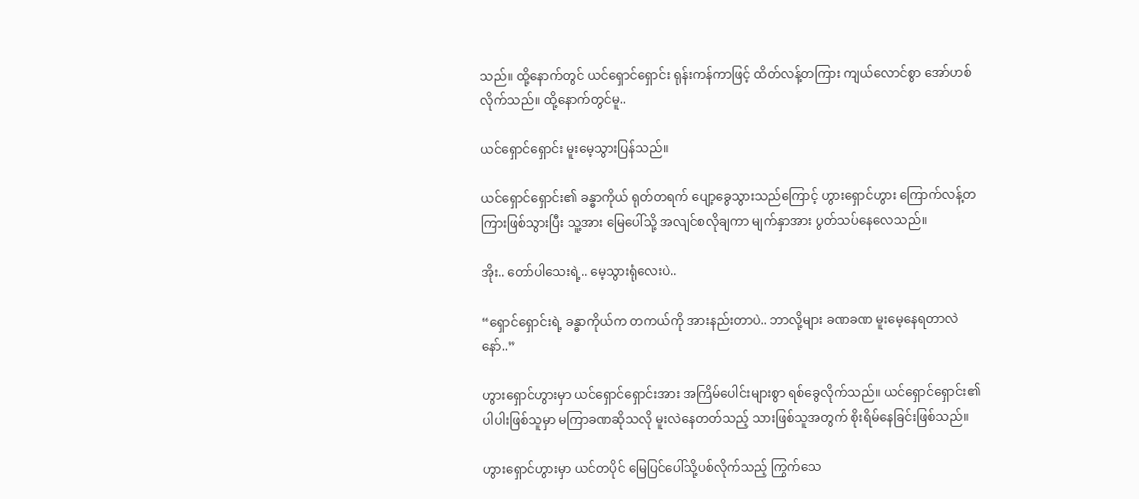သည်။ ထို့နောက်တွင် ယင်ရှောင်ရှောင်း ရုန်းကန်ကာဖြင့် ထိတ်လန့်တကြား ကျယ်လောင်စွာ အော်ဟစ်လိုက်သည်။ ထို့နောက်တွင်မူ..

ယင်ရှောင်ရှောင်း မူးမေ့သွားပြန်သည်။

ယင်ရှောင်ရှောင်း၏ ခန္ဓာကိုယ် ရုတ်တရက် ပျော့ခွေသွားသည်ကြောင့် ဟွားရှောင်ဟွား ကြောက်လန့်တကြားဖြစ်သွားပြီး သူ့အား မြေပေါ်သို့ အလျင်စလိုချကာ မျက်နှာအား ပွတ်သပ်နေလေသည်။

အိုး.. တော်ပါသေးရဲ့.. မေ့သွားရုံလေးပဲ..

“ရှောင်ရှောင်းရဲ့ ခန္ဓာကိုယ်က တကယ်ကို အားနည်းတာပဲ.. ဘာလို့များ ခဏခဏ မူးမေ့နေရတာလဲနော်..”

ဟွားရှောင်ဟွားမှာ ယင်ရှောင်ရှောင်းအား အကြိမ်ပေါင်းများစွာ ရစ်ခွေလိုက်သည်။ ယင်ရှောင်ရှောင်း၏ ပါပါးဖြစ်သူမှာ မကြာခဏဆိုသလို မူးလဲနေတတ်သည့် သားဖြစ်သူအတွက် စိုးရိမ်နေခြင်းဖြစ်သည်။

ဟွားရှောင်ဟွားမှာ ယင်တပိုင် မြေပြင်ပေါ်သို့ပစ်လိုက်သည့် ကြွက်သေ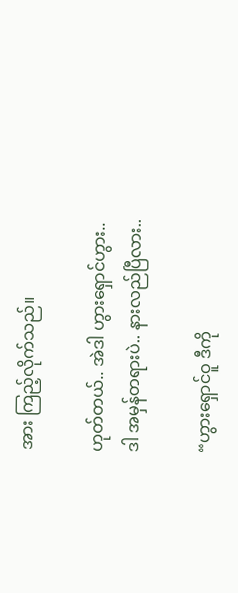အား ကြည့်လိုက်သည်။

ဟုတ်တယ်.. အဲဒါ ဟွားရှောင်ဟွား.. ဒါ အမှန်တရားပဲ.. နားလည်ပြီလား..

“ဟွားရှောင်ဝူ ဒီကို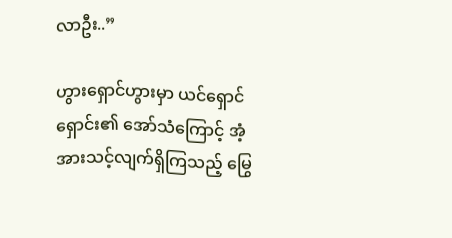လာဦး..”

ဟွားရှောင်ဟွားမှာ ယင်ရှောင်ရှောင်း၏ အော်သံကြောင့် အံ့အားသင့်လျက်ရှိကြသည့် မြွေ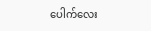ပေါက်လေး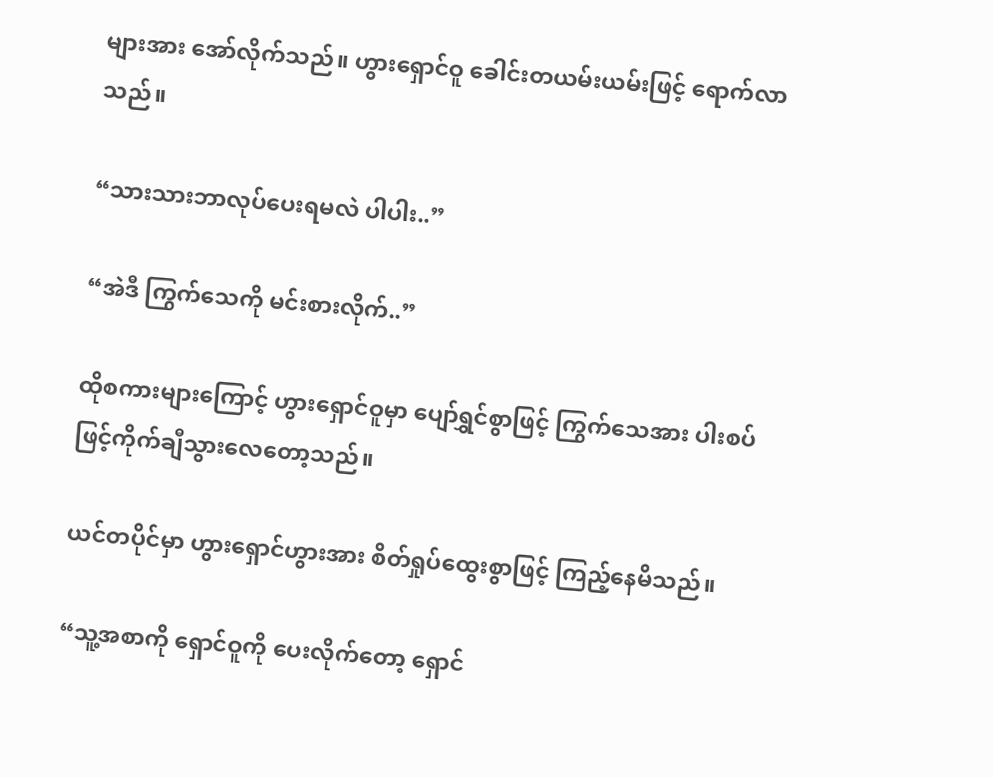များအား အော်လိုက်သည်။ ဟွားရှောင်ဝူ ခေါင်းတယမ်းယမ်းဖြင့် ရောက်လာသည်။

“သားသားဘာလုပ်ပေးရမလဲ ပါပါး..”

“အဲဒီ ကြွက်သေကို မင်းစားလိုက်..”

ထိုစကားများကြောင့် ဟွားရှောင်ဝူမှာ ပျော်ရွှင်စွာဖြင့် ကြွက်သေအား ပါးစပ်ဖြင့်ကိုက်ချီသွားလေတော့သည်။

ယင်တပိုင်မှာ ဟွားရှောင်ဟွားအား စိတ်ရှုပ်ထွေးစွာဖြင့် ကြည့်နေမိသည်။

“သူ့အစာကို ရှောင်ဝူကို ပေးလိုက်တော့ ရှောင်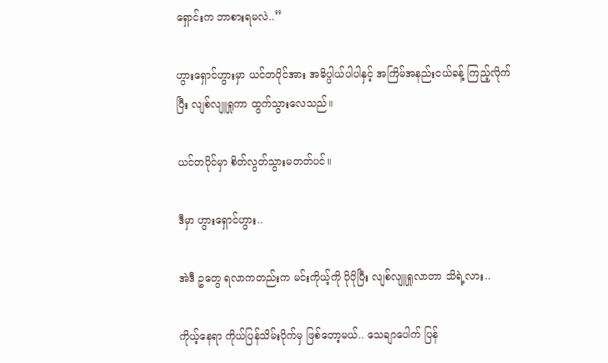ရှောင်းက ဘာစားရမလဲ..”

ဟွားရှောင်ဟွားမှာ ယင်တပိုင်အား အဓိပ္ပါယ်ပါပါနှင့် အကြိမ်အနည်းငယ်ခန့် ကြည့်လိုက်ပြီး လျစ်လျူရှုကာ ထွက်သွားလေသည်။

ယင်တပိုင်မှာ စိတ်လွတ်သွားမတတ်ပင်။

ဒီမှာ ဟွားရှောင်ဟွား..

အဲဒီ ဥတွေ ရလာကတည်းက မင်းကိုယ့်ကို ပိုပိုပြီး လျစ်လျူရှုလာတာ သိရဲ့လား..

ကိုယ့်နေရာ ကိုယ်ပြန်သိမ်းပိုက်မှ ဖြစ်တော့မယ်.. သေချာပေါက် ပြန်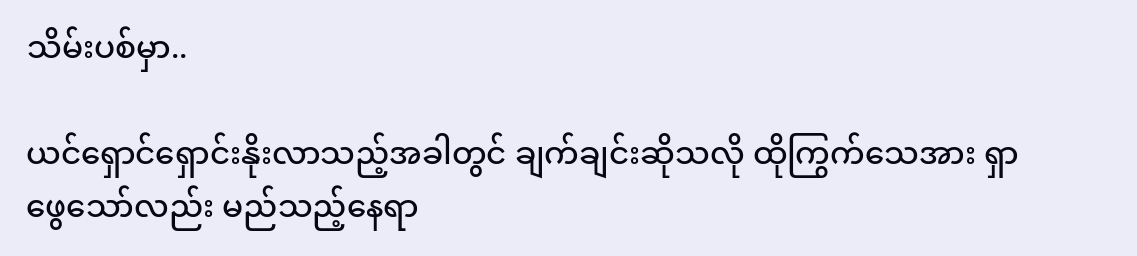သိမ်းပစ်မှာ..

ယင်ရှောင်ရှောင်းနိုးလာသည့်အခါတွင် ချက်ချင်းဆိုသလို ထိုကြွက်သေအား ရှာဖွေသော်လည်း မည်သည့်နေရာ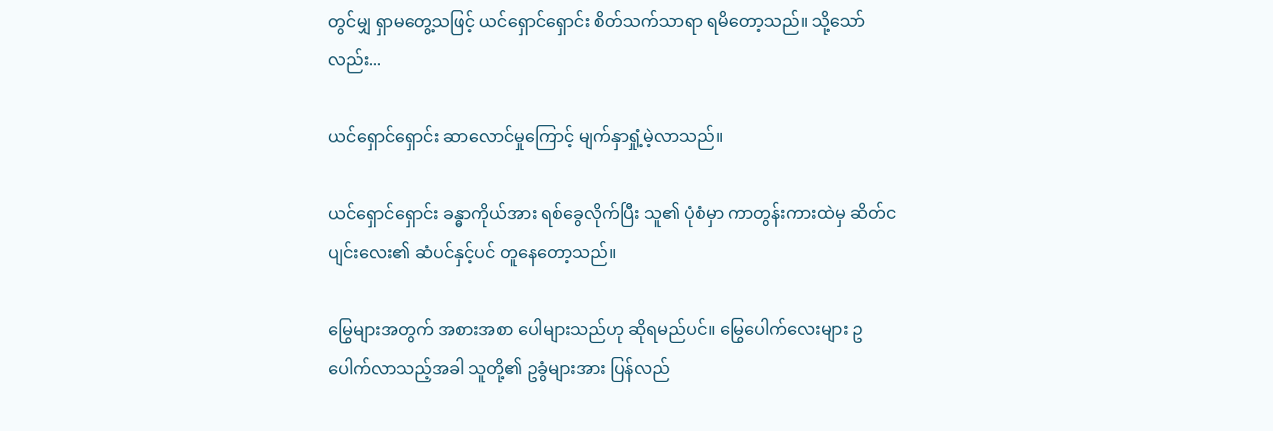တွင်မျှ ရှာမတွေ့သဖြင့် ယင်ရှောင်ရှောင်း စိတ်သက်သာရာ ရမိတော့သည်။ သို့သော်လည်း...

ယင်ရှောင်ရှောင်း ဆာလောင်မှုကြောင့် မျက်နှာရှုံ့မဲ့လာသည်။

ယင်ရှောင်ရှောင်း ခန္ဓာကိုယ်အား ရစ်ခွေလိုက်ပြီး သူ၏ ပုံစံမှာ ကာတွန်းကားထဲမှ ဆိတ်ငပျင်းလေး၏ ဆံပင်နှင့်ပင် တူနေတော့သည်။

မြွေများအတွက် အစားအစာ ‌ပေါများသည်ဟု ဆိုရမည်ပင်။ မြွေပေါက်လေးများ ဥပေါက်လာသည့်အခါ သူတို့၏ ဥခွံများအား ပြန်လည်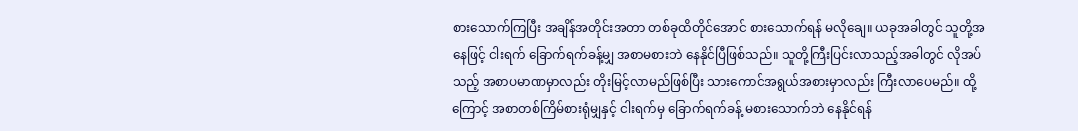စားသောက်ကြပြီး အချိန်အတိုင်းအတာ တစ်ခုထိတိုင်အောင် စားသောက်ရန် မလိုချေ။ ယခုအခါတွင် သူတို့အနေဖြင့် ငါးရက် ခြောက်ရက်ခန့်မျှ အစာမစားဘဲ နေနိုင်ပြီဖြစ်သည်။ သူတို့ကြီးပြင်းလာသည့်အခါတွင် လိုအပ်သည့် အစာပမာဏမှာလည်း တိုးမြင့်လာမည်ဖြစ်ပြီး သားကောင်အရွယ်အစားမှာလည်း ကြီးလာပေမည်။ ထို့ကြောင့် အစာတစ်ကြိမ်စားရုံမျှနှင့် ငါးရက်မှ ခြောက်ရက်ခန့် မစားသောက်ဘဲ နေနိုင်ရန်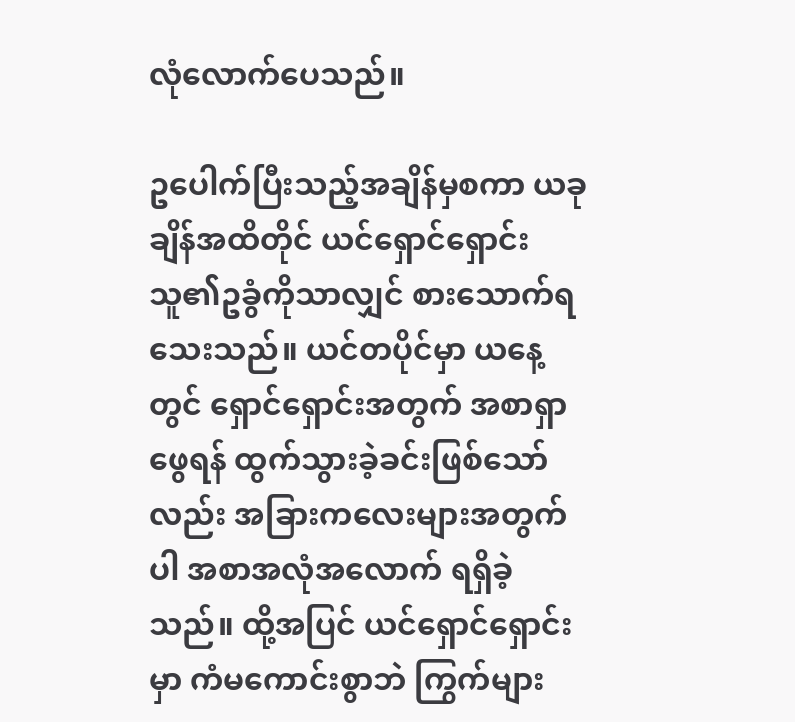လုံလောက်ပေသည်။

ဥပေါက်ပြီးသည့်အချိန်မှစကာ ယခုချိန်အထိတိုင် ယင်ရှောင်ရှောင်း သူ၏ဥခွံကိုသာလျှင် စားသောက်ရသေးသည်။ ယင်တပိုင်မှာ ယနေ့တွင် ရှောင်ရှောင်းအတွက် အစာရှာဖွေရန် ထွက်သွားခဲ့ခင်းဖြစ်သော်လည်း အခြားကလေးများအတွက်ပါ အစာအလုံအလောက် ရရှိခဲ့သည်။ ထို့အပြင် ယင်ရှောင်ရှောင်းမှာ ကံမကောင်းစွာဘဲ ကြွက်များ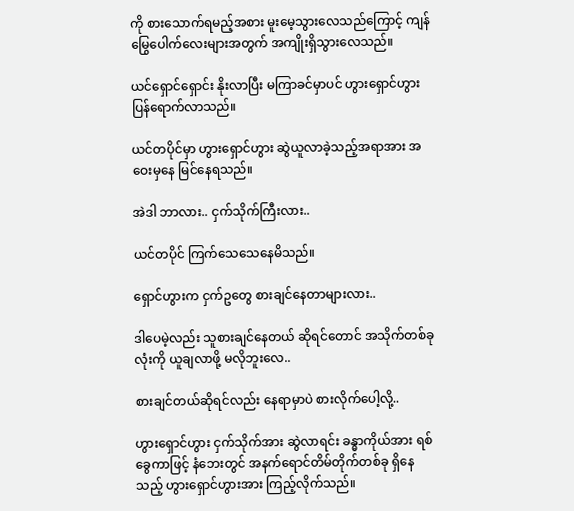ကို စားသောက်ရမည့်အစား မူးမေ့သွားလေသည်ကြောင့် ကျန်မြွေပေါက်လေးများအတွက် အကျိုးရှိသွားလေသည်။

ယင်ရှောင်ရှောင်း နိုးလာပြီး မကြာခင်မှာပင် ဟွားရှောင်ဟွား ပြန်ရောက်လာသည်။

ယင်တပိုင်မှာ ဟွားရှောင်ဟွား ဆွဲယူလာခဲ့သည့်အရာအား အဝေးမှနေ မြင်နေရသည်။

အဲဒါ ဘာလား.. ငှက်သိုက်ကြီးလား..

ယင်တပိုင် ကြက်သေသေနေမိသည်။

ရှောင်ဟွားက ငှက်ဥတွေ စားချင်နေတာများလား..

ဒါပေမဲ့လည်း သူစားချင်နေတယ် ဆိုရင်တောင် အသိုက်တစ်ခုလုံးကို ယူချလာဖို့ မလိုဘူးလေ..

စားချင်တယ်ဆိုရင်လည်း နေရာမှာပဲ စားလိုက်ပေါ့လို့..

ဟွားရှောင်ဟွား ငှက်သိုက်အား ဆွဲလာရင်း ခန္ဓာကိုယ်အား ရစ်ခွေကာဖြင့် နံဘေးတွင် အနက်ရောင်တိမ်တိုက်တစ်ခု ရှိနေသည့် ဟွားရှောင်ဟွားအား ကြည့်လိုက်သည်။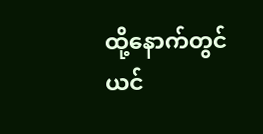ထို့နောက်တွင် ယင်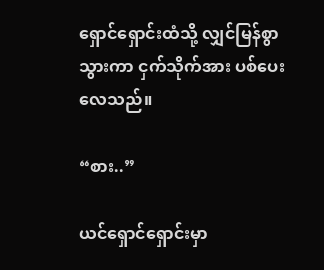ရှောင်ရှောင်းထံသို့ လျှင်မြန်စွာ သွားကာ ငှက်သိုက်အား ပစ်ပေးလေသည်။

“စား..”

ယင်ရှောင်ရှောင်းမှာ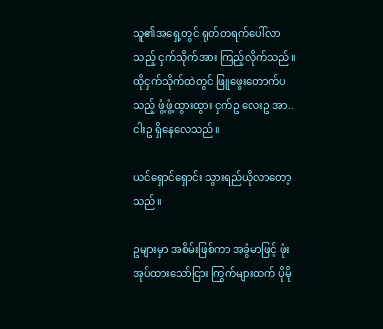သူ၏အရှေ့တွင် ရုတ်တရက်ပေါ်လာသည့် ငှက်သိုက်အား ကြည့်လိုက်သည်။ ထိုငှက်သိုက်ထဲတွင် ဖြူဖွေးတောက်ပသည့် ဖွံ့ဖွံ့ထွားထွား ငှက်ဥ လေးဥ အာ.. ငါးဥ ရှိနေလေသည်။

ယင်ရှောင်ရှောင်း သွားရည်ယိုလာတော့သည်။

ဥများမှာ အစိမ်းဖြစ်ကာ အခွံမာဖြင့် ဖုံးအုပ်ထားသော်ငြား ကြွက်များထက် ပိုမို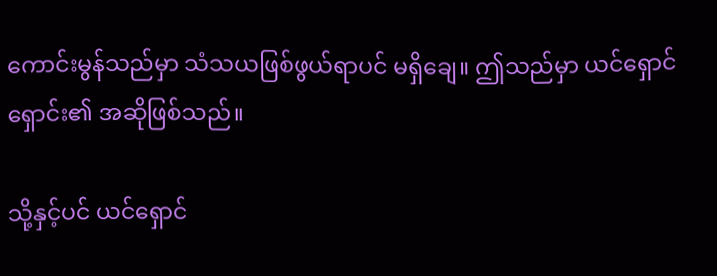ကောင်းမွန်သည်မှာ သံသယဖြစ်ဖွယ်ရာပင် မရှိချေ။ ဤသည်မှာ ယင်ရှောင်ရှောင်း၏ အဆိုဖြစ်သည်။

သို့နှင့်ပင် ယင်ရှောင်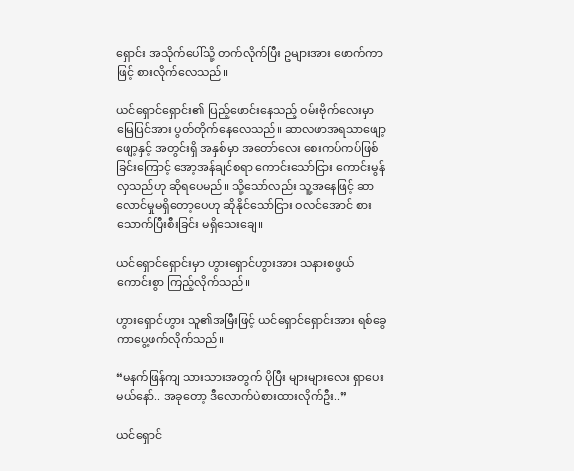ရှောင်း အသိုက်ပေါ်သို့ တက်လိုက်ပြီး ဥများအား ဖောက်ကာဖြင့် စားလိုက်လေသည်။

ယင်ရှောင်ရှောင်း၏ ပြည့်ဖောင်းနေသည့် ဝမ်းဗိုက်လေးမှာ မြေပြင်အား ပွတ်တိုက်နေလေသည်။ ဆာလဖာအရသာဖျော့ဖျော့နှင့် အတွင်းရှိ အနှစ်မှာ အတော်လေး စေးကပ်ကပ်ဖြစ်ခြင်းကြောင့် အော့အန်ချင်စရာ ကောင်းသော်ငြား ကောင်းမွန်လှသည်ဟု ဆိုရပေမည်။ သို့သော်လည်း သူ့အနေဖြင့် ဆာလောင်မှုမရှိတော့ပေဟု ဆိုနိုင်သော်ငြား ဝလင်အောင် စားသောက်ပြီးစီးခြင်း မရှိသေးချေ။

ယင်ရှောင်ရှောင်းမှာ ဟွားရှောင်ဟွားအား သနားစဖွယ်ကောင်းစွာ ကြည့်လိုက်သည်။

ဟွားရှောင်ဟွား သူ၏အမြီးဖြင့် ယင်ရှောင်ရှောင်းအား ရစ်ခွေကာပွေ့ဖက်လိုက်သည်။

“မနက်ဖြန်ကျ သားသားအတွက် ပိုပြီး များများလေး ရှာပေးမယ်နော်.. အခုတော့ ဒီလောက်ပဲစားထားလိုက်ဦး..”

ယင်ရှောင်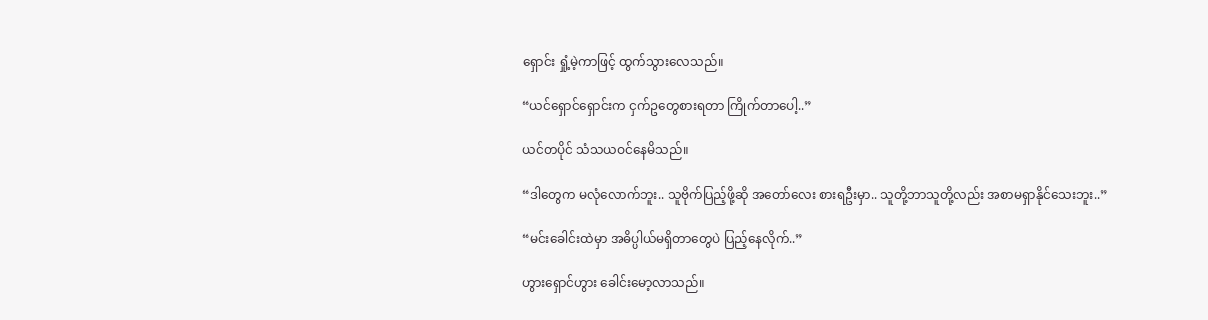ရှောင်း ရှုံ့မဲ့ကာဖြင့် ထွက်သွားလေသည်။

“ယင်ရှောင်ရှောင်းက ငှက်ဥတွေစားရတာ ကြိုက်တာပေါ့..”

ယင်တပိုင် သံသယဝင်နေမိသည်။

“ဒါတွေက မလုံလောက်ဘူး.. သူဗိုက်ပြည့်ဖို့ဆို အတော်လေး စားရဦးမှာ.. သူတို့ဘာသူတို့လည်း အစာမရှာနိုင်သေးဘူး..”

“မင်းခေါင်းထဲမှာ အဓိပ္ပါယ်မရှိတာတွေပဲ ပြည့်နေလိုက်..”

ဟွားရှောင်ဟွား ခေါင်းမော့လာသည်။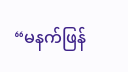“မနက်ဖြန်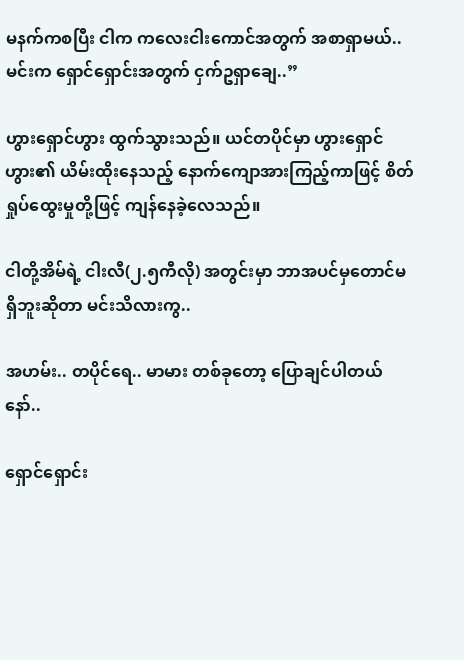မနက်ကစပြီး ငါက ကလေးငါးကောင်အတွက် အစာရှာမယ်.. မင်းက ရှောင်ရှောင်းအတွက် ငှက်ဥရှာချေ..”

ဟွားရှောင်ဟွား ထွက်သွားသည်။ ယင်တပိုင်မှာ ဟွားရှောင်ဟွား၏ ယိမ်းထိုးနေသည့် နောက်ကျောအားကြည့်ကာဖြင့် စိတ်ရှုပ်ထွေးမှုတို့ဖြင့် ကျန်နေခဲ့လေသည်။

ငါတို့အိမ်ရဲ့ ငါးလီ(၂.၅ကီလို) အတွင်းမှာ ဘာအပင်မှတောင်မရှိဘူးဆိုတာ မင်းသိလားကွ..

အဟမ်း.. တပိုင်ရေ.. မာမား တစ်ခုတော့ ပြောချင်ပါတယ်နော်..

ရှောင်ရှောင်း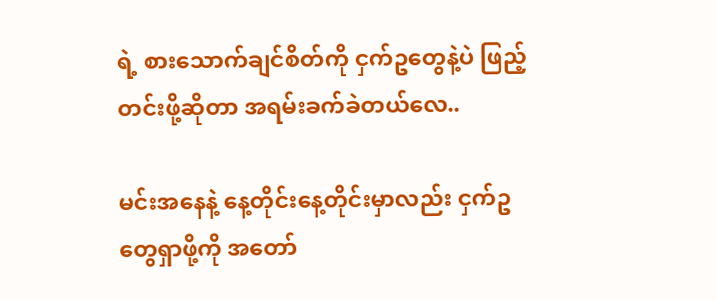ရဲ့ စားသောက်ချင်စိတ်ကို ငှက်ဥတွေနဲ့ပဲ ဖြည့်တင်းဖို့ဆိုတာ အရမ်းခက်ခဲတယ်လေ..

မင်းအနေနဲ့ နေ့တိုင်းနေ့တိုင်းမှာလည်း ငှက်ဥတွေရှာဖို့ကို အတော်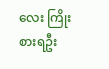လေး ကြိုးစားရဦး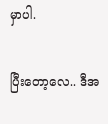မှာပါ.

ပြီးတော့လေ.. ဒီအ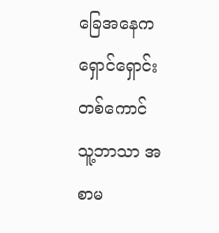ခြေအနေက ရှောင်ရှောင်းတစ်ကောင် သူ့ဘာသာ အစာမ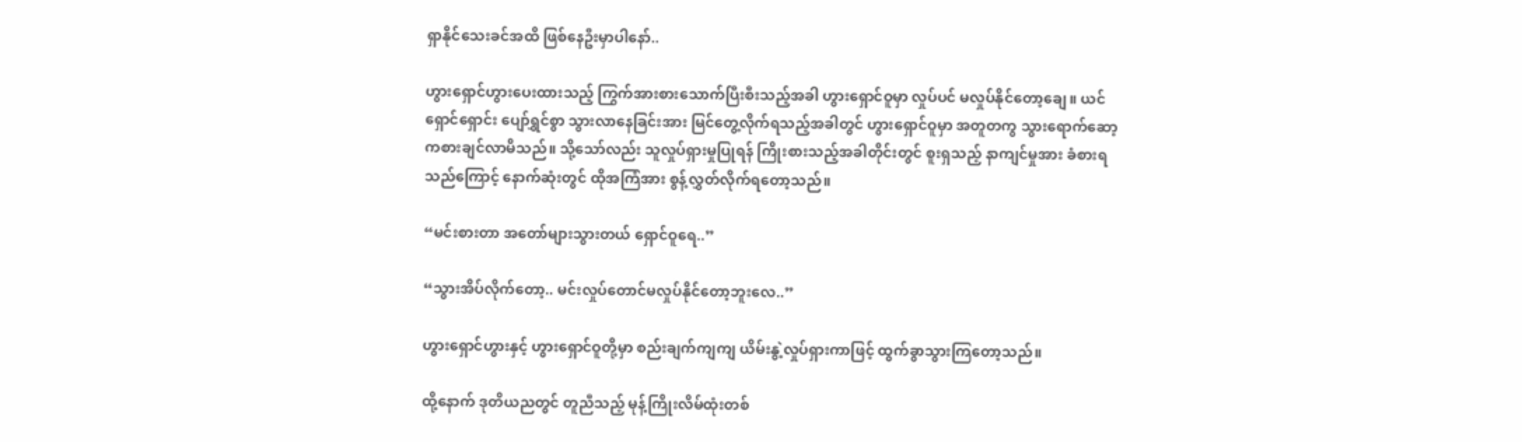ရှာနိုင်သေးခင်အထိ ဖြစ်နေဦးမှာပါနော်..

ဟွားရှောင်ဟွားပေးထားသည့် ကြွက်အားစားသောက်ပြီးစီးသည့်အခါ ဟွားရှောင်ဝူမှာ လှုပ်ပင် မလှုပ်နိုင်တော့ချေ။ ယင်ရှောင်ရှောင်း ပျော်ရွှင်စွာ သွားလာနေခြင်းအား မြင်တွေ့လိုက်ရသည့်အခါတွင် ဟွားရှောင်ဝူမှာ အတူတကွ သွားရောက်ဆော့ကစားချင်လာမိသည်။ သို့သော်လည်း သူလှုပ်ရှားမှုပြုရန် ကြိုးစားသည့်အခါတိုင်းတွင် စူးရှသည့် နာကျင်မှုအား ခံစားရသည်ကြောင့် နောက်ဆုံးတွင် ထိုအကြံအား စွန့်လွှတ်လိုက်ရတော့သည်။

“မင်းစားတာ အတော်များသွားတယ် ရှောင်ဝူရေ..”

“သွားအိပ်လိုက်တော့.. မင်းလှုပ်တောင်မလှုပ်နိုင်တော့ဘူးလေ..”

ဟွားရှောင်ဟွားနှင့် ဟွားရှောင်ဝူတို့မှာ စည်းချက်ကျကျ ယိမ်းနွဲ့လှုပ်ရှားကာဖြင့် ထွက်ခွာသွားကြတော့သည်။

ထို့နောက် ဒုတိယညတွင် တူညီသည့် မုန့်ကြိုးလိမ်ထုံးတစ်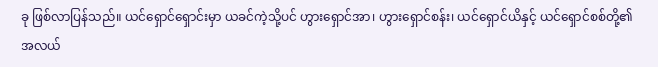ခု ဖြစ်လာပြန်သည်။ ယင်ရှောင်ရှောင်းမှာ ယခင်ကဲ့သို့ပင် ဟွားရှောင်အာ၊ ဟွားရှောင်စန်း၊ ယင်ရှောင်ယိနှင့် ယင်ရှောင်စစ်တို့၏အလယ်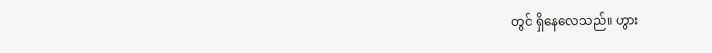တွင် ရှိနေလေသည်။ ဟွား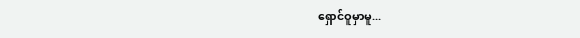ရှောင်ဝူမှာမူ...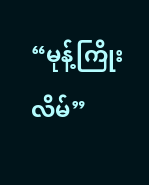“မုန့်ကြိုးလိမ်”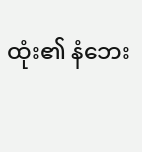ထုံး၏ နံဘေး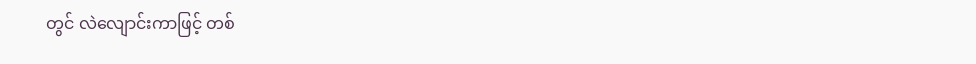တွင် လဲလျောင်းကာဖြင့် တစ်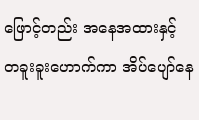ဖြောင့်တည်း အနေအထားနှင့် တခူးခူးဟောက်ကာ အိပ်ပျော်နေ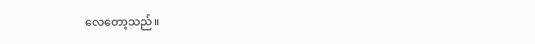လေတော့သည်။